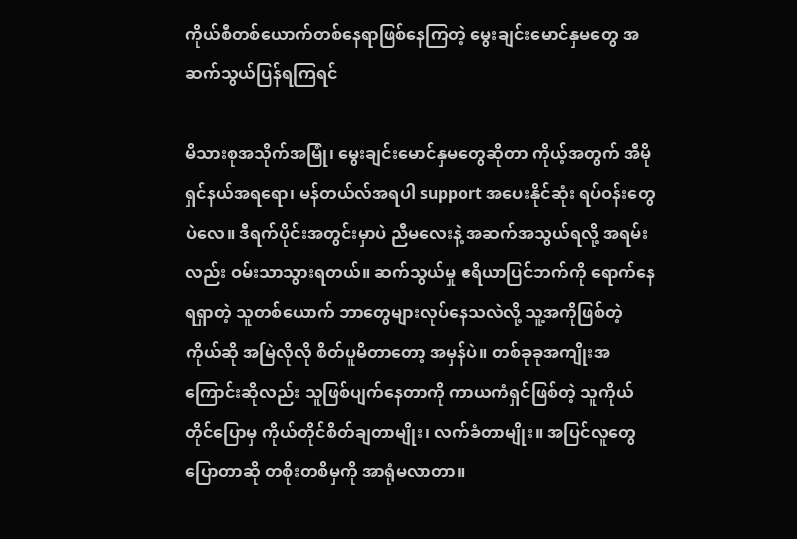ကိုယ်စီတစ်ယောက်တစ်နေရာဖြစ်နေကြတဲ့ မွေးချင်းမောင်နှမတွေ အဆက်သွယ်ပြန်ရကြရင်

မိသားစုအသိုက်အမြုံ၊ မွေးချင်းမောင်နှမတွေဆိုတာ ကိုယ့်အတွက် အီမိုရှင်နယ်အရရော၊ မန်တယ်လ်အရပါ support အပေးနိုင်ဆုံး ရပ်ဝန်းတွေပဲလေ။ ဒီရက်ပိုင်းအတွင်းမှာပဲ ညီမလေးနဲ့ အဆက်အသွယ်ရလို့ အရမ်းလည်း ဝမ်းသာသွားရတယ်။ ဆက်သွယ်မှု ဧရိယာပြင်ဘက်ကို ရောက်နေရရှာတဲ့ သူတစ်ယောက် ဘာတွေများလုပ်နေသလဲလို့ သူ့အကိုဖြစ်တဲ့ကိုယ်ဆို အမြဲလိုလို စိတ်ပူမိတာတော့ အမှန်ပဲ။ တစ်ခုခုအကျိုးအကြောင်းဆိုလည်း သူဖြစ်ပျက်နေတာကို ကာယကံရှင်ဖြစ်တဲ့ သူကိုယ်တိုင်ပြောမှ ကိုယ်တိုင်စိတ်ချတာမျိုး၊ လက်ခံတာမျိုး။ အပြင်လူတွေပြောတာဆို တစိုးတစိမှကို အာရုံမလာတာ။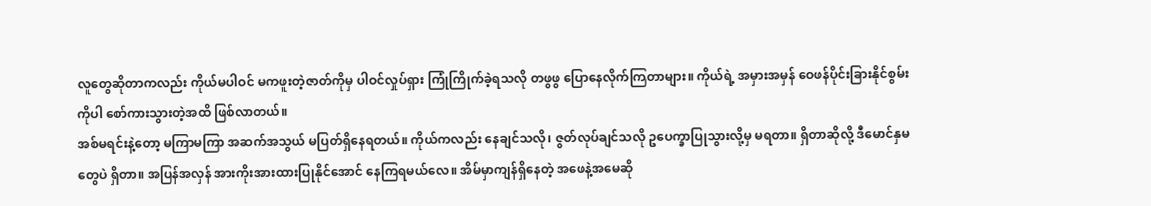လူတွေဆိုတာကလည်း ကိုယ်မပါဝင် မကဖူးတဲ့ဇာတ်ကိုမှ ပါဝင်လှုပ်ရှား ကြုံကြိုက်ခဲ့ရသလို တဖွဖွ ပြောနေလိုက်ကြတာများ။ ကိုယ်ရဲ့ အမှားအမှန် ဝေဖန်ပိုင်းခြားနိုင်စွမ်းကိုပါ စော်ကားသွားတဲ့အထိ ဖြစ်လာတယ်။
အစ်မရင်းနဲ့တော့ မကြာမကြာ အဆက်အသွယ် မပြတ်ရှိနေရတယ်။ ကိုယ်ကလည်း နေချင်သလို၊ ဇွတ်လုပ်ချင်သလို ဥပေက္ခာပြုသွားလို့မှ မရတာ။ ရှိတာဆိုလို့ ဒီမောင်နှမတွေပဲ ရှိတာ။ အပြန်အလှန် အားကိုးအားထားပြုနိုင်အောင် နေကြရမယ်လေ။ အိမ်မှာကျန်ရှိနေတဲ့ အဖေနဲ့အမေဆို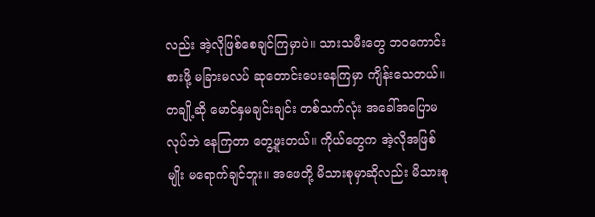လည်း အဲ့လိုဖြစ်စေချင်ကြမှာပဲ။ သားသမီးတွေ ဘဝကောင်းစားဖို့ မခြားမလပ် ဆုတောင်းပေးနေကြမှာ ကျိန်းသေတယ်။ တချို့ဆို မောင်နှမချင်းချင်း တစ်သက်လုံး အခေါ်အပြောမလုပ်ဘဲ နေကြတာ တွေ့ဖူးတယ်။ ကိုယ်တွေက အဲ့လိုအဖြစ်မျိုး မရောက်ချင်ဘူး။ အဖေတို့ မိသားစုမှာဆိုလည်း မိသားစု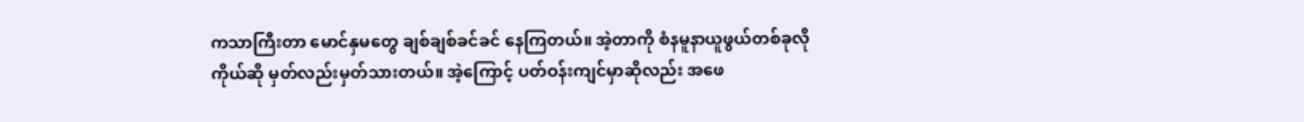ကသာကြီးတာ မောင်နှမတွေ ချစ်ချစ်ခင်ခင် နေကြတယ်။ အဲ့တာကို စံနမူနာယူဖွယ်တစ်ခုလို ကိုယ်ဆို မှတ်လည်းမှတ်သားတယ်။ အဲ့ကြောင့် ပတ်ဝန်းကျင်မှာဆိုလည်း အဖေ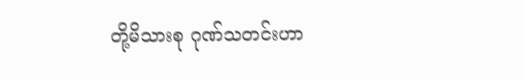တို့မိသားစု ဂုဏ်သတင်းဟာ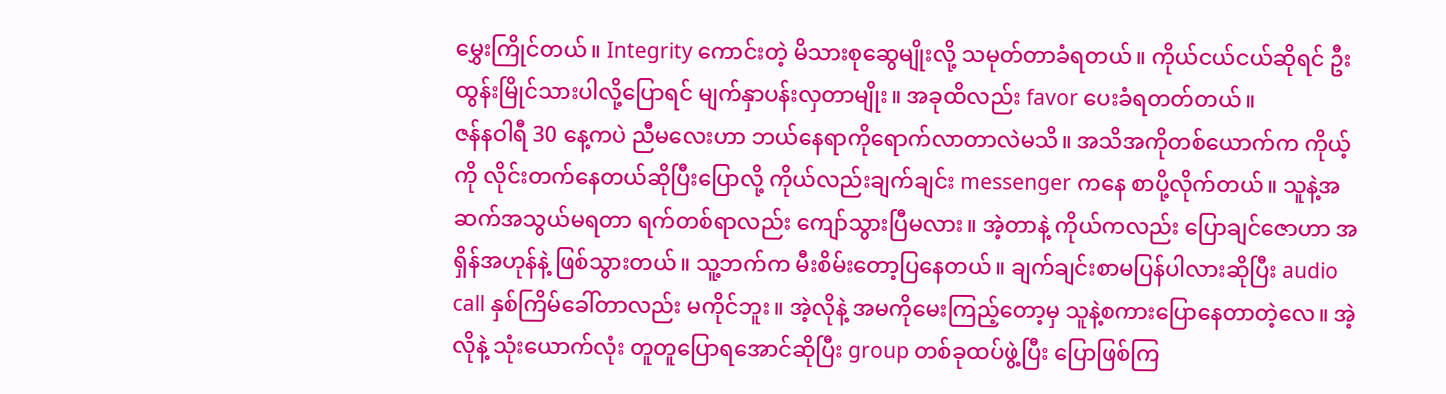မွှေးကြိုင်တယ်။ Integrity ကောင်းတဲ့ မိသားစုဆွေမျိုးလို့ သမုတ်တာခံရတယ်။ ကိုယ်ငယ်ငယ်ဆိုရင် ဦးထွန်းမြိုင်သားပါလို့ပြောရင် မျက်နှာပန်းလှတာမျိုး။ အခုထိလည်း favor ပေးခံရတတ်တယ်။
ဇန်နဝါရီ 30 နေ့ကပဲ ညီမလေးဟာ ဘယ်နေရာကိုရောက်လာတာလဲမသိ။ အသိအကိုတစ်ယောက်က ကိုယ့်ကို လိုင်းတက်နေတယ်ဆိုပြီးပြောလို့ ကိုယ်လည်းချက်ချင်း messenger ကနေ စာပို့လိုက်တယ်။ သူနဲ့အဆက်အသွယ်မရတာ ရက်တစ်ရာလည်း ကျော်သွားပြီမလား။ အဲ့တာနဲ့ ကိုယ်ကလည်း ပြောချင်ဇောဟာ အရှိန်အဟုန်နဲ့ ဖြစ်သွားတယ်။ သူ့ဘက်က မီးစိမ်းတော့ပြနေတယ်။ ချက်ချင်းစာမပြန်ပါလားဆိုပြီး audio call နှစ်ကြိမ်ခေါ်တာလည်း မကိုင်ဘူး။ အဲ့လိုနဲ့ အမကိုမေးကြည့်တော့မှ သူနဲ့စကားပြောနေတာတဲ့လေ။ အဲ့လိုနဲ့ သုံးယောက်လုံး တူတူပြောရအောင်ဆိုပြီး group တစ်ခုထပ်ဖွဲ့ပြီး ပြောဖြစ်ကြ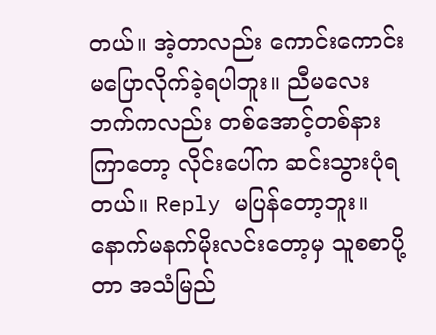တယ်။ အဲ့တာလည်း ကောင်းကောင်းမပြောလိုက်ခဲ့ရပါဘူး။ ညီမလေးဘက်ကလည်း တစ်အောင့်တစ်နားကြာတော့ လိုင်းပေါ်က ဆင်းသွားပုံရတယ်။ Reply မပြန်တော့ဘူး။ နောက်မနက်မိုးလင်းတော့မှ သူစစာပို့တာ အသံမြည်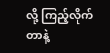လို့ ကြည့်လိုက်တာနဲ့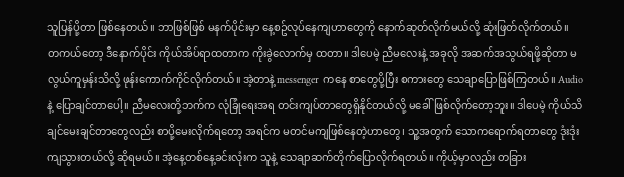သူပြန်ပို့တာ ဖြစ်နေတယ်။ ဘာဖြစ်ဖြစ် မနက်ပိုင်းမှာ နေ့စဥ်လုပ်နေကျဟာတွေကို နောက်ဆုတ်လိုက်မယ်လို့ ဆုံးဖြတ်လိုက်တယ်။
တကယ်တော့ ဒီနောက်ပိုင်း ကိုယ်အိပ်ရာထတာက ကိုးခွဲလောက်မှ ထတာ။ ဒါပေမဲ့ ညီမလေးနဲ့ အခုလို အဆက်အသွယ်ရဖို့ဆိုတာ မလွယ်ကူမှန်းသိလို့ ဖုန်းကောက်ကိုင်လိုက်တယ်။ အဲ့တာနဲ့ messenger ကနေ စာတွေပို့ပြီး စကားတွေ သေချာပြောဖြစ်ကြတယ်။ Audio နဲ့ ပြောချင်တာပေါ့။ ညီမလေးတို့ဘက်က လုံခြုံရေးအရ တင်းကျပ်တာတွေရှိနိုင်တယ်လို့ မခေါ်ဖြစ်လိုက်တော့ဘူး။ ဒါပေမဲ့ ကိုယ်သိချင်မေးချင်တာတွေလည်း စာပို့မေးလိုက်ရတော့ အရင်က မတင်မကျဖြစ်နေတဲ့ဟာတွေ၊ သူ့အတွက် သောကရောက်ရတာတွေ ဒုံးဒုံးကျသွားတယ်လို့ ဆိုရမယ်။ အဲ့နေ့တစ်နေ့ခင်းလုံးက သူနဲ့ သေချာဆက်တိုက်ပြောလိုက်ရတယ်။ ကိုယ့်မှာလည်း တခြား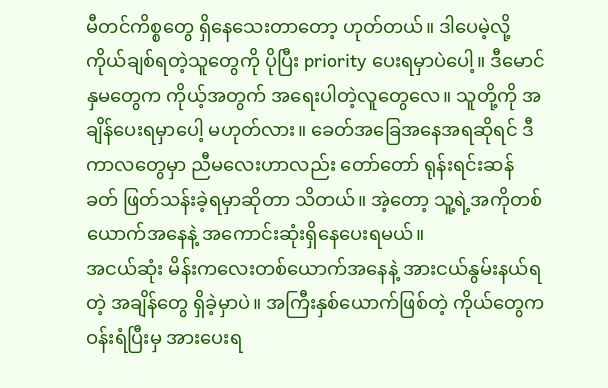မီတင်ကိစ္စတွေ ရှိနေသေးတာတော့ ဟုတ်တယ်။ ဒါပေမဲ့လို့ ကိုယ်ချစ်ရတဲ့သူတွေကို ပိုပြီး priority ပေးရမှာပဲပေါ့။ ဒီမောင်နှမတွေက ကိုယ့်အတွက် အရေးပါတဲ့လူတွေလေ။ သူတို့ကို အချိန်ပေးရမှာပေါ့ မဟုတ်လား။ ခေတ်အခြေအနေအရဆိုရင် ဒီကာလတွေမှာ ညီမလေးဟာလည်း တော်တော် ရုန်းရင်းဆန်ခတ် ဖြတ်သန်းခဲ့ရမှာဆိုတာ သိတယ်။ အဲ့တော့ သူ့ရဲ့အကိုတစ်ယောက်အနေနဲ့ အကောင်းဆုံးရှိနေပေးရမယ်။
အငယ်ဆုံး မိန်းကလေးတစ်ယောက်အနေနဲ့ အားငယ်နွမ်းနယ်ရတဲ့ အချိန်တွေ ရှိခဲ့မှာပဲ။ အကြီးနှစ်ယောက်ဖြစ်တဲ့ ကိုယ်တွေက ဝန်းရံပြီးမှ အားပေးရ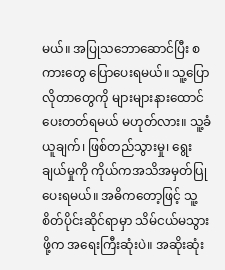မယ်။ အပြုသဘောဆောင်ပြီး စကားတွေ ပြောပေးရမယ်။ သူ့ပြောလိုတာတွေကို များများနားထောင်ပေးတတ်ရမယ် မဟုတ်လား။ သူ့ခံယူချက်၊ ဖြစ်တည်သွားမှု၊ ရွေးချယ်မှုကို ကိုယ်ကအသိအမှတ်ပြုပေးရမယ်။ အဓိကတော့ဖြင့် သူ့စိတ်ပိုင်းဆိုင်ရာမှာ သိမ်ငယ်မသွားဖို့က အရေးကြီးဆုံးပဲ။ အဆိုးဆုံး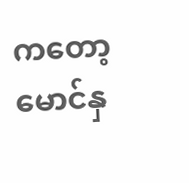ကတော့ မောင်နှ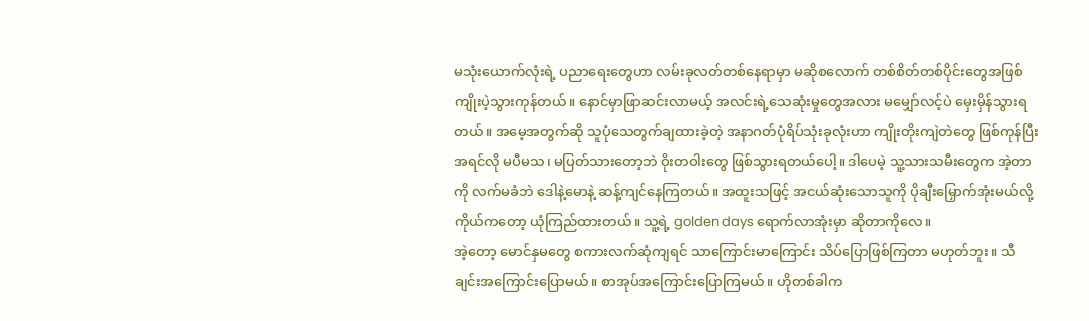မသုံးယောက်လုံးရဲ့ ပညာရေးတွေဟာ လမ်းခုလတ်တစ်နေရာမှာ မဆိုစလောက် တစ်စိတ်တစ်ပိုင်းတွေအဖြစ် ကျိုးပဲ့သွားကုန်တယ်။ နောင်မှာဖြာဆင်းလာမယ့် အလင်းရဲ့သေဆုံးမှုတွေအလား မမျှော်လင့်ပဲ မှေးမှိန်သွားရတယ်။ အမေ့အတွက်ဆို သူပုံသေတွက်ချထားခဲ့တဲ့ အနာဂတ်ပုံရိပ်သုံးခုလုံးဟာ ကျိုးတိုးကျဲတဲတွေ ဖြစ်ကုန်ပြီး အရင်လို မပီမသ၊ မပြတ်သားတော့ဘဲ ဝိုးတဝါးတွေ ဖြစ်သွားရတယ်ပေါ့။ ဒါပေမဲ့ သူ့သားသမီးတွေက အဲ့တာကို လက်မခံဘဲ ဒေါနဲ့မောနဲ့ ဆန့်ကျင်နေကြတယ်။ အထူးသဖြင့် အငယ်ဆုံးသောသူကို ပိုချီးမြှောက်အုံးမယ်လို့ ကိုယ်ကတော့ ယုံကြည်ထားတယ်။ သူ့ရဲ့ golden days ရောက်လာအုံးမှာ ဆိုတာကိုလေ။
အဲ့တော့ မောင်နှမတွေ စကားလက်ဆုံကျရင် သာကြောင်းမာကြောင်း သိပ်ပြောဖြစ်ကြတာ မဟုတ်ဘူး။ သီချင်းအကြောင်းပြောမယ်။ စာအုပ်အကြောင်းပြောကြမယ်။ ဟိုတစ်ခါက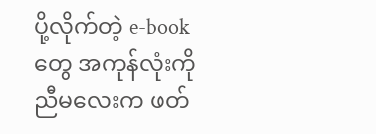ပို့လိုက်တဲ့ e-book တွေ အကုန်လုံးကို ညီမလေးက ဖတ်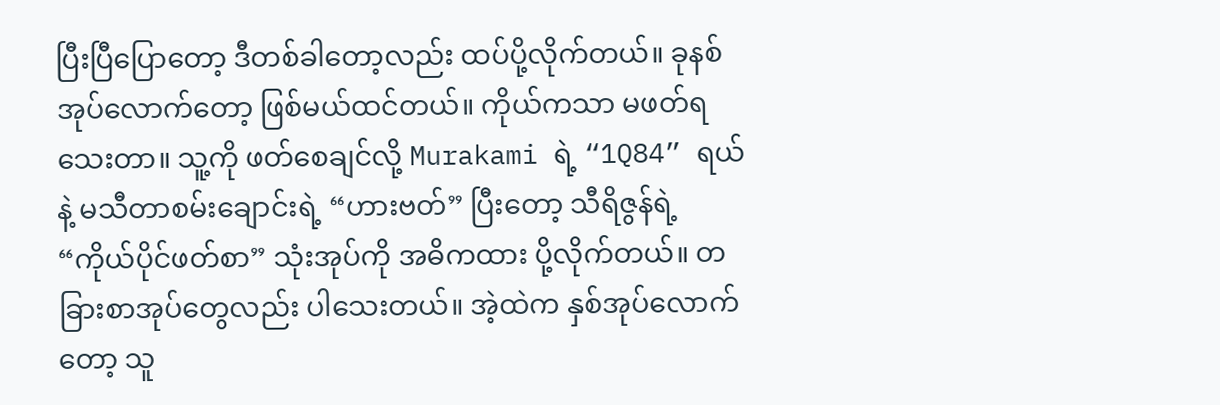ပြီးပြီပြောတော့ ဒီတစ်ခါတော့လည်း ထပ်ပို့လိုက်တယ်။ ခုနစ်အုပ်လောက်တော့ ဖြစ်မယ်ထင်တယ်။ ကိုယ်ကသာ မဖတ်ရသေးတာ။ သူ့ကို ဖတ်စေချင်လို့ Murakami ရဲ့ “1Q84” ရယ်နဲ့ မသီတာစမ်းချောင်းရဲ့ “ဟားဗတ်” ပြီးတော့ သီရိဇွန်ရဲ့ “ကိုယ်ပိုင်ဖတ်စာ” သုံးအုပ်ကို အဓိကထား ပို့လိုက်တယ်။ တခြားစာအုပ်တွေလည်း ပါသေးတယ်။ အဲ့ထဲက နှစ်အုပ်လောက်တော့ သူ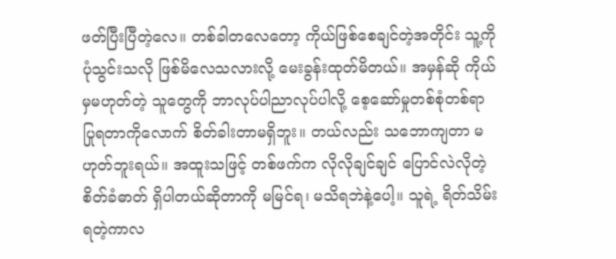ဖတ်ပြီးပြီတဲ့လေ။ တစ်ခါတလေတော့ ကိုယ်ဖြစ်စေချင်တဲ့အတိုင်း သူ့ကို ပုံသွင်းသလို ဖြစ်မိလေသလားလို့ မေးခွန်းထုတ်မိတယ်။ အမှန်ဆို ကိုယ်မှမဟုတ်တဲ့ သူတွေကို ဘာလုပ်ပါညာလုပ်ပါလို့ စေ့ဆော်မှုတစ်စုံတစ်ရာ ပြုရတာကိုလောက် စိတ်ခါးတာမရှိဘူး။ တယ်လည်း သဘောကျတာ မဟုတ်ဘူးရယ်။ အထူးသဖြင့် တစ်ဖက်က လိုလိုချင်ချင် ပြောင်လဲလိုတဲ့ စိတ်ခံဓာတ် ရှိပါတယ်ဆိုတာကို မမြင်ရ၊ မသိရဘဲနဲ့ပေါ့။ သူရဲ့ ရိတ်သိမ်းရတဲ့ကာလ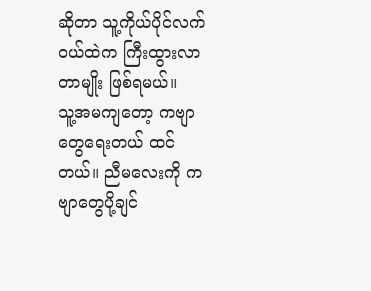ဆိုတာ သူ့ကိုယ်ပိုင်လက်ဝယ်ထဲက ကြီးထွားလာတာမျိုး ဖြစ်ရမယ်။
သူ့အမကျတော့ ကဗျာတွေရေးတယ် ထင်တယ်။ ညီမလေးကို ကဗျာတွေပို့ချင်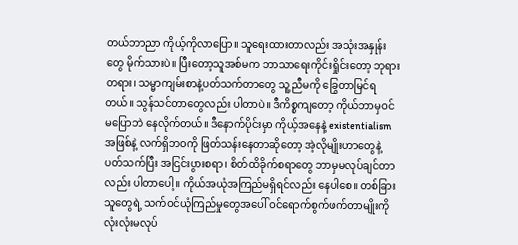တယ်ဘာညာ ကိုယ့်ကိုလာပြော။ သူရေးထားတာလည်း အသုံးအနှုန်းတွေ မိုက်သားပဲ။ ပြီးတော့သူအစ်မက ဘာသာရေးကိုင်းရှိုင်းတော့ ဘုရားတရား၊ သမ္မာကျမ်းစာနဲ့ပတ်သက်တာတွေ သူ့ညီမကို ခြွေတာမြင်ရတယ်။ သွန်သင်တာတွေလည်း ပါတာပဲ။ ဒီကိစ္စကျတော့ ကိုယ်ဘာမှဝင်မပြောဘဲ နေလိုက်တယ်။ ဒီနောက်ပိုင်းမှာ ကိုယ့်အနေနဲ့ existentialism အဖြစ်နဲ့ လက်ရှိဘဝကို ဖြတ်သန်းနေတာဆိုတော့ အဲ့လိုမျိုးဟာတွေနဲ့ ပတ်သက်ပြီး အငြင်းပွားစရာ၊ စိတ်ထိခိုက်စရာတွေ ဘာမှမလုပ်ချင်တာလည်း ပါတာပေါ့။ ကိုယ်အယုံအကြည်မရှိရင်လည်း နေပါစေ။ တစ်ခြားသူတွေရဲ့ သက်ဝင်ယုံကြည်မှုတွေအပေါ် ဝင်ရောက်စွက်ဖက်တာမျိုးကို လုံးလုံးမလုပ်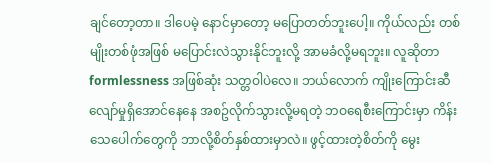ချင်တော့တာ။ ဒါပေမဲ့ နောင်မှာတော့ မပြောတတ်ဘူးပေါ့။ ကိုယ်လည်း တစ်မျိုးတစ်ဖုံအဖြစ် မပြောင်းလဲသွားနိုင်ဘူးလို့ အာမခံလို့မရဘူး။ လူဆိုတာ formlessness အဖြစ်ဆုံး သတ္တဝါပဲလေ။ ဘယ်လောက် ကျိုးကြောင်းဆီလျော်မှုရှိအောင်နေနေ အစဥ်လိုက်သွားလို့မရတဲ့ ဘဝရေစီးကြောင်းမှာ ကိန်းသေပေါက်တွေကို ဘာလို့စိတ်နှစ်ထားမှာလဲ။ ဖွင့်ထားတဲ့စိတ်ကို မွေး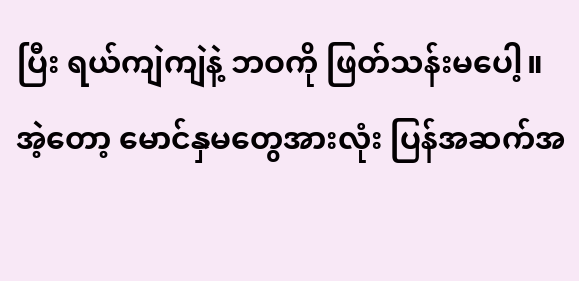ပြီး ရယ်ကျဲကျဲနဲ့ ဘဝကို ဖြတ်သန်းမပေါ့။
အဲ့တော့ မောင်နှမတွေအားလုံး ပြန်အဆက်အ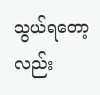သွယ်ရတော့လည်း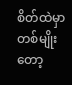စိတ်ထဲမှာတစ်မျိုးတော့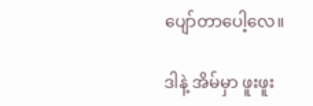ပျော်တာပေါ့လေ။

ဒါနဲ့ အိမ်မှာ ဖူးဖူး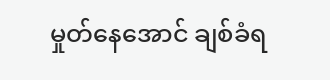မှုတ်နေအောင် ချစ်ခံရ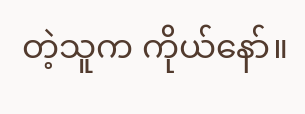တဲ့သူက ကိုယ်နော်။